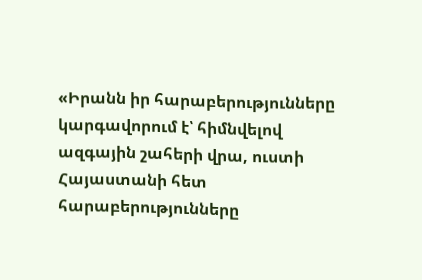«Իրանն իր հարաբերությունները կարգավորում է՝ հիմնվելով ազգային շահերի վրա, ուստի Հայաստանի հետ հարաբերությունները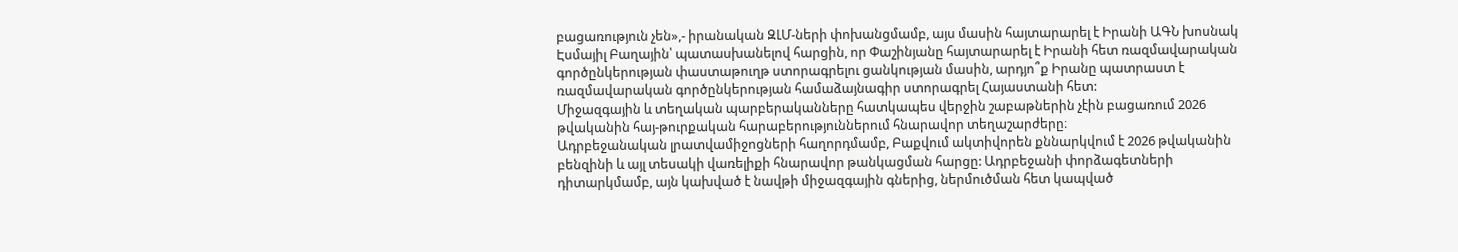բացառություն չեն»,- իրանական ԶԼՄ-ների փոխանցմամբ, այս մասին հայտարարել է Իրանի ԱԳՆ խոսնակ Էսմայիլ Բաղային՝ պատասխանելով հարցին, որ Փաշինյանը հայտարարել է Իրանի հետ ռազմավարական գործընկերության փաստաթուղթ ստորագրելու ցանկության մասին, արդյո՞ք Իրանը պատրաստ է ռազմավարական գործընկերության համաձայնագիր ստորագրել Հայաստանի հետ:
Միջազգային և տեղական պարբերականները հատկապես վերջին շաբաթներին չէին բացառում 2026 թվականին հայ-թուրքական հարաբերություններում հնարավոր տեղաշարժերը։
Ադրբեջանական լրատվամիջոցների հաղորդմամբ, Բաքվում ակտիվորեն քննարկվում է 2026 թվականին բենզինի և այլ տեսակի վառելիքի հնարավոր թանկացման հարցը: Ադրբեջանի փորձագետների դիտարկմամբ, այն կախված է նավթի միջազգային գներից, ներմուծման հետ կապված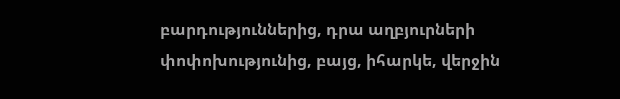բարդություններից, դրա աղբյուրների փոփոխությունից, բայց, իհարկե, վերջին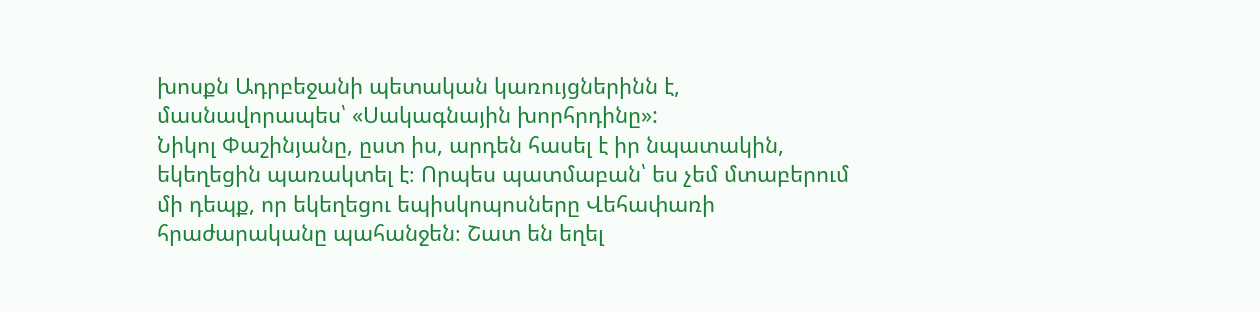խոսքն Ադրբեջանի պետական կառույցներինն է, մասնավորապես՝ «Սակագնային խորհրդինը»:
Նիկոլ Փաշինյանը, ըստ իս, արդեն հասել է իր նպատակին, եկեղեցին պառակտել է։ Որպես պատմաբան՝ ես չեմ մտաբերում մի դեպք, որ եկեղեցու եպիսկոպոսները Վեհափառի հրաժարականը պահանջեն։ Շատ են եղել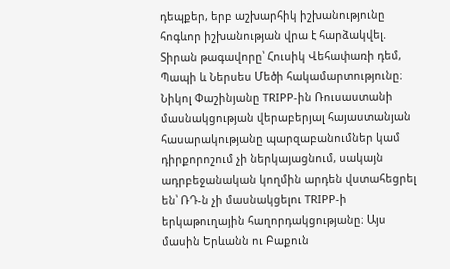դեպքեր, երբ աշխարհիկ իշխանությունը հոգևոր իշխանության վրա է հարձակվել. Տիրան թագավորը՝ Հուսիկ Վեհափառի դեմ, Պապի և Ներսես Մեծի հակամարտությունը։
Նիկոլ Փաշինյանը TRIPP-ին Ռուսաստանի մասնակցության վերաբերյալ հայաստանյան հասարակությանը պարզաբանումներ կամ դիրքորոշում չի ներկայացնում, սակայն ադրբեջանական կողմին արդեն վստահեցրել են՝ ՌԴ-ն չի մասնակցելու TRIPP-ի երկաթուղային հաղորդակցությանը։ Այս մասին Երևանն ու Բաքուն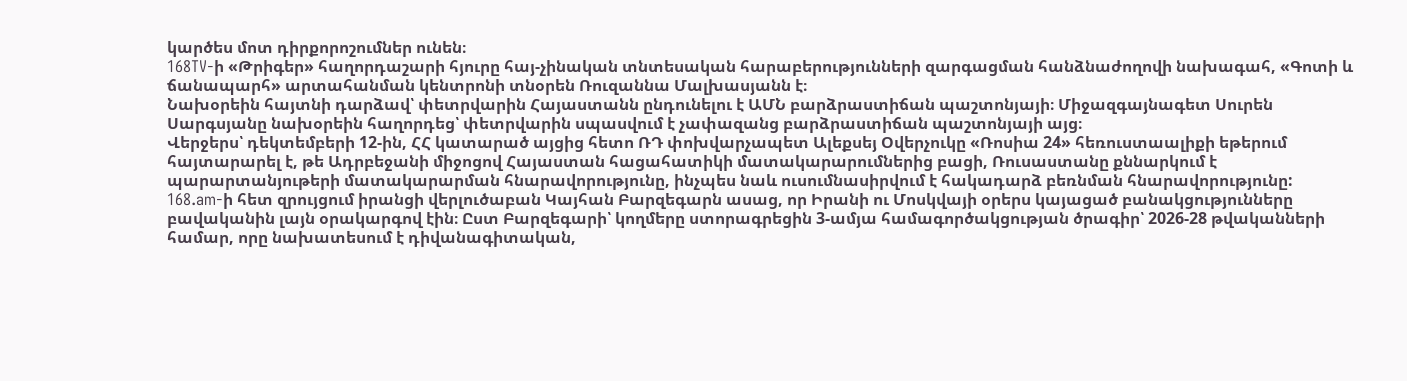կարծես մոտ դիրքորոշումներ ունեն։
168TV-ի «Թրիգեր» հաղորդաշարի հյուրը հայ-չինական տնտեսական հարաբերությունների զարգացման հանձնաժողովի նախագահ, «Գոտի և ճանապարհ» արտահանման կենտրոնի տնօրեն Ռուզաննա Մալխասյանն է։
Նախօրեին հայտնի դարձավ՝ փետրվարին Հայաստանն ընդունելու է ԱՄՆ բարձրաստիճան պաշտոնյայի։ Միջազգայնագետ Սուրեն Սարգսյանը նախօրեին հաղորդեց՝ փետրվարին սպասվում է չափազանց բարձրաստիճան պաշտոնյայի այց։
Վերջերս՝ դեկտեմբերի 12-ին, ՀՀ կատարած այցից հետո ՌԴ փոխվարչապետ Ալեքսեյ Օվերչուկը «Ռոսիա 24» հեռուստաալիքի եթերում հայտարարել է, թե Ադրբեջանի միջոցով Հայաստան հացահատիկի մատակարարումներից բացի, Ռուսաստանը քննարկում է պարարտանյութերի մատակարարման հնարավորությունը, ինչպես նաև ուսումնասիրվում է հակադարձ բեռնման հնարավորությունը:
168.am-ի հետ զրույցում իրանցի վերլուծաբան Կայհան Բարզեգարն ասաց, որ Իրանի ու Մոսկվայի օրերս կայացած բանակցությունները բավականին լայն օրակարգով էին։ Ըստ Բարզեգարի՝ կողմերը ստորագրեցին 3-ամյա համագործակցության ծրագիր՝ 2026-28 թվականների համար, որը նախատեսում է դիվանագիտական,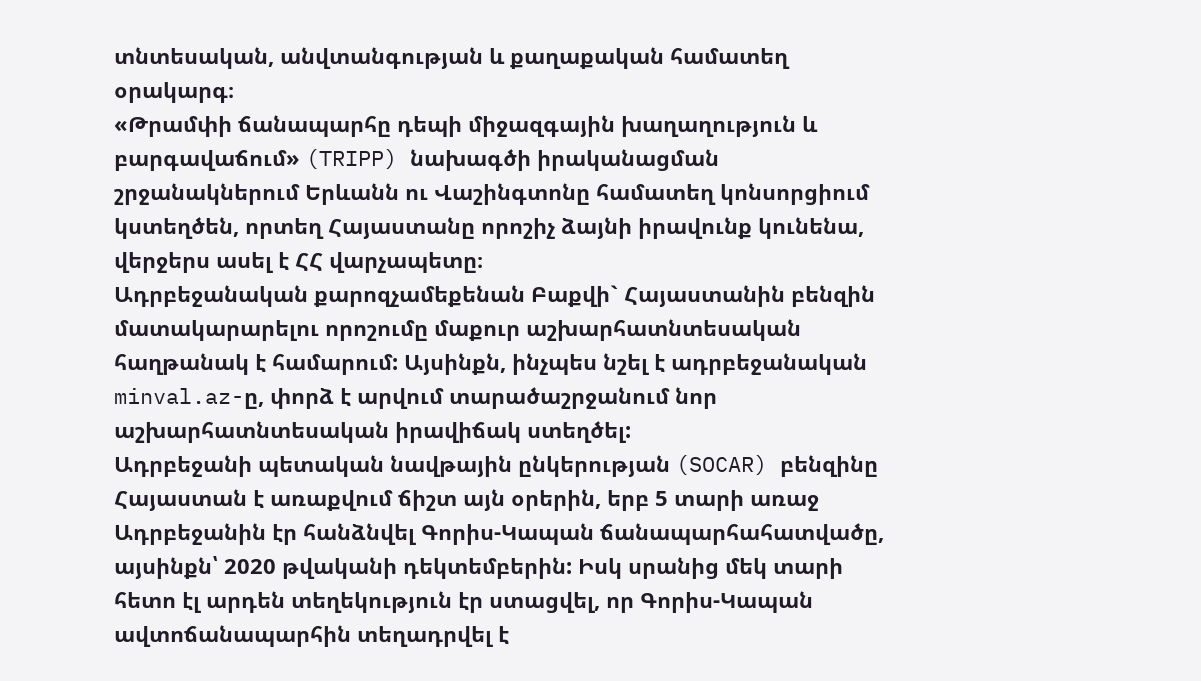տնտեսական, անվտանգության և քաղաքական համատեղ օրակարգ։
«Թրամփի ճանապարհը դեպի միջազգային խաղաղություն և բարգավաճում» (TRIPP) նախագծի իրականացման շրջանակներում Երևանն ու Վաշինգտոնը համատեղ կոնսորցիում կստեղծեն, որտեղ Հայաստանը որոշիչ ձայնի իրավունք կունենա, վերջերս ասել է ՀՀ վարչապետը։
Ադրբեջանական քարոզչամեքենան Բաքվի` Հայաստանին բենզին մատակարարելու որոշումը մաքուր աշխարհատնտեսական հաղթանակ է համարում: Այսինքն, ինչպես նշել է ադրբեջանական minval.az-ը, փորձ է արվում տարածաշրջանում նոր աշխարհատնտեսական իրավիճակ ստեղծել:
Ադրբեջանի պետական նավթային ընկերության (SOCAR) բենզինը Հայաստան է առաքվում ճիշտ այն օրերին, երբ 5 տարի առաջ Ադրբեջանին էր հանձնվել Գորիս-Կապան ճանապարհահատվածը, այսինքն՝ 2020 թվականի դեկտեմբերին: Իսկ սրանից մեկ տարի հետո էլ արդեն տեղեկություն էր ստացվել, որ Գորիս-Կապան ավտոճանապարհին տեղադրվել է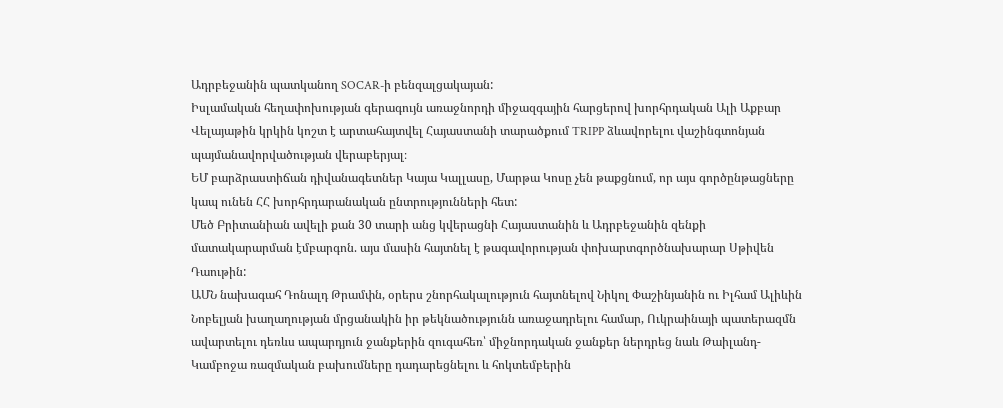Ադրբեջանին պատկանող SOCAR-ի բենզալցակայան:
Իսլամական հեղափոխության գերագույն առաջնորդի միջազգային հարցերով խորհրդական Ալի Աքբար Վելայաթին կրկին կոշտ է արտահայտվել Հայաստանի տարածքում TRIPP ձևավորելու վաշինգտոնյան պայմանավորվածության վերաբերյալ։
ԵՄ բարձրաստիճան դիվանագետներ Կայա Կալլասը, Մարթա Կոսը չեն թաքցնում, որ այս գործընթացները կապ ունեն ՀՀ խորհրդարանական ընտրությունների հետ:
Մեծ Բրիտանիան ավելի քան 30 տարի անց կվերացնի Հայաստանին և Ադրբեջանին զենքի մատակարարման էմբարգոն. այս մասին հայտնել է թագավորության փոխարտգործնախարար Սթիվեն Դաութին:
ԱՄՆ նախագահ Դոնալդ Թրամփն, օրերս շնորհակալություն հայտնելով Նիկոլ Փաշինյանին ու Իլհամ Ալիևին Նոբելյան խաղաղության մրցանակին իր թեկնածությունն առաջադրելու համար, Ուկրաինայի պատերազմն ավարտելու դեռևս ապարդյուն ջանքերին զուգահեռ՝ միջնորդական ջանքեր ներդրեց նաև Թաիլանդ-Կամբոջա ռազմական բախումները դադարեցնելու և հոկտեմբերին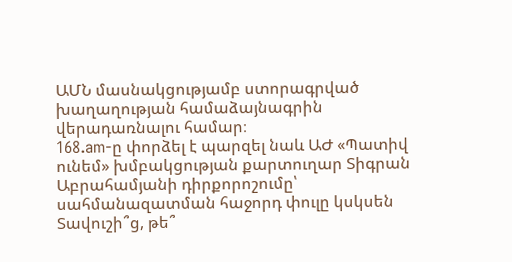ԱՄՆ մասնակցությամբ ստորագրված խաղաղության համաձայնագրին վերադառնալու համար։
168.am-ը փորձել է պարզել նաև ԱԺ «Պատիվ ունեմ» խմբակցության քարտուղար Տիգրան Աբրահամյանի դիրքորոշումը՝ սահմանազատման հաջորդ փուլը կսկսեն Տավուշի՞ց, թե՞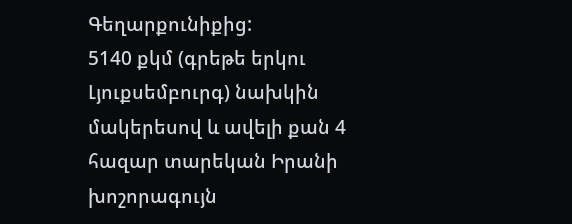Գեղարքունիքից:
5140 քկմ (գրեթե երկու Լյուքսեմբուրգ) նախկին մակերեսով և ավելի քան 4 հազար տարեկան Իրանի խոշորագույն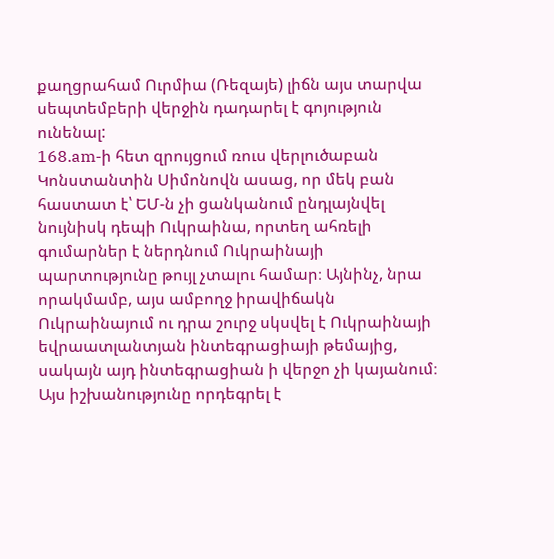քաղցրահամ Ուրմիա (Ռեզայե) լիճն այս տարվա սեպտեմբերի վերջին դադարել է գոյություն ունենալ:
168.am-ի հետ զրույցում ռուս վերլուծաբան Կոնստանտին Սիմոնովն ասաց, որ մեկ բան հաստատ է՝ ԵՄ-ն չի ցանկանում ընդլայնվել նույնիսկ դեպի Ուկրաինա, որտեղ ահռելի գումարներ է ներդնում Ուկրաինայի պարտությունը թույլ չտալու համար։ Այնինչ, նրա որակմամբ, այս ամբողջ իրավիճակն Ուկրաինայում ու դրա շուրջ սկսվել է Ուկրաինայի եվրաատլանտյան ինտեգրացիայի թեմայից, սակայն այդ ինտեգրացիան ի վերջո չի կայանում։
Այս իշխանությունը որդեգրել է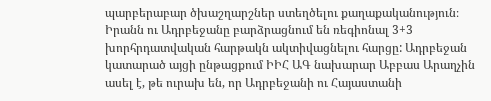պարբերաբար ծխաշղարշներ ստեղծելու քաղաքականություն։
Իրանն ու Ադրբեջանը բարձրացնում են ռեգիոնալ 3+3 խորհրդատվական հարթակն ակտիվացնելու հարցը: Ադրբեջան կատարած այցի ընթացքում ԻԻՀ ԱԳ նախարար Աբբաս Արաղչին ասել է, թե ուրախ են, որ Ադրբեջանի ու Հայաստանի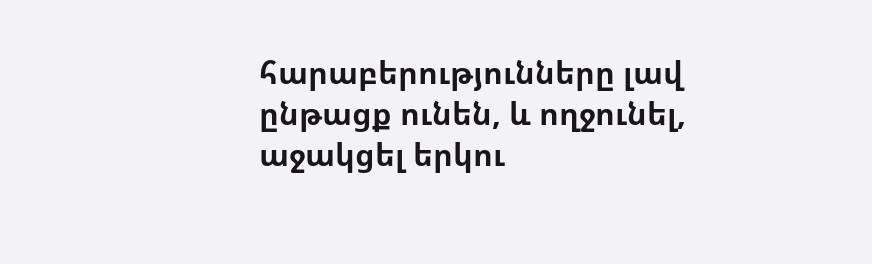հարաբերությունները լավ ընթացք ունեն, և ողջունել, աջակցել երկու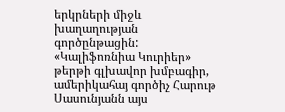երկրների միջև խաղաղության գործընթացին:
«Կալիֆոռնիա Կուրիեր» թերթի գլխավոր խմբագիր, ամերիկահայ գործիչ Հարութ Սասունյանն այս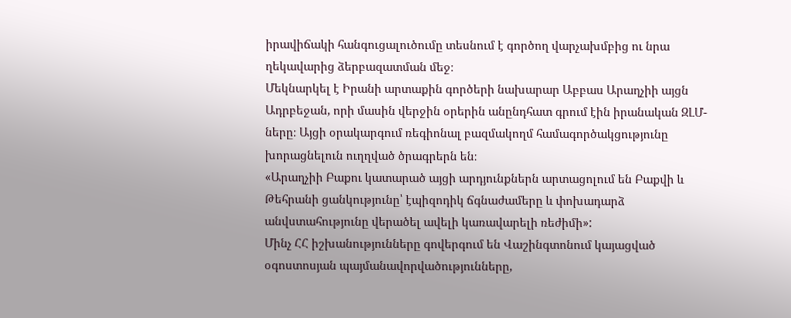իրավիճակի հանգուցալուծումը տեսնում է գործող վարչախմբից ու նրա ղեկավարից ձերբազատման մեջ։
Մեկնարկել է Իրանի արտաքին գործերի նախարար Աբբաս Արաղչիի այցն Ադրբեջան, որի մասին վերջին օրերին անընդհատ գրում էին իրանական ԶԼՄ-ները։ Այցի օրակարգում ռեգիոնալ բազմակողմ համագործակցությունը խորացնելուն ուղղված ծրագրերն են։
«Արաղչիի Բաքու կատարած այցի արդյունքներն արտացոլում են Բաքվի և Թեհրանի ցանկությունը՝ էպիզոդիկ ճգնաժամերը և փոխադարձ անվստահությունը վերածել ավելի կառավարելի ռեժիմի»:
Մինչ ՀՀ իշխանությունները գովերգում են Վաշինգտոնում կայացված օգոստոսյան պայմանավորվածությունները,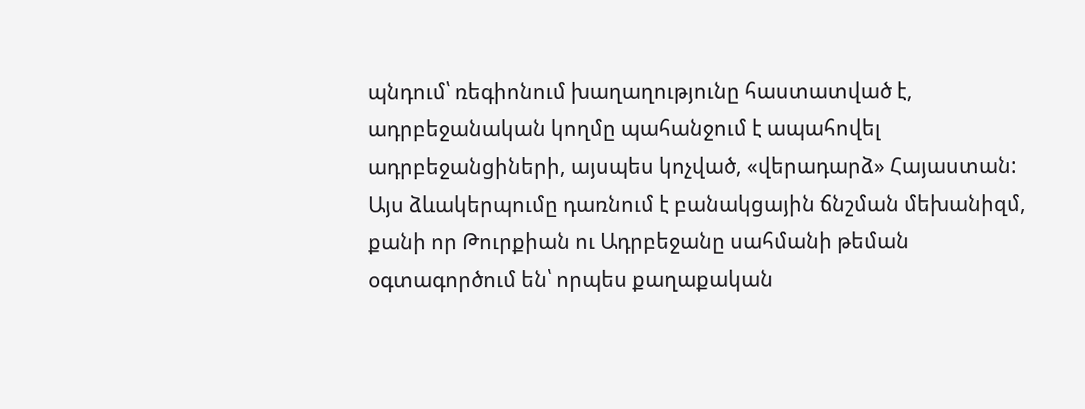պնդում՝ ռեգիոնում խաղաղությունը հաստատված է, ադրբեջանական կողմը պահանջում է ապահովել ադրբեջանցիների, այսպես կոչված, «վերադարձ» Հայաստան:
Այս ձևակերպումը դառնում է բանակցային ճնշման մեխանիզմ, քանի որ Թուրքիան ու Ադրբեջանը սահմանի թեման օգտագործում են՝ որպես քաղաքական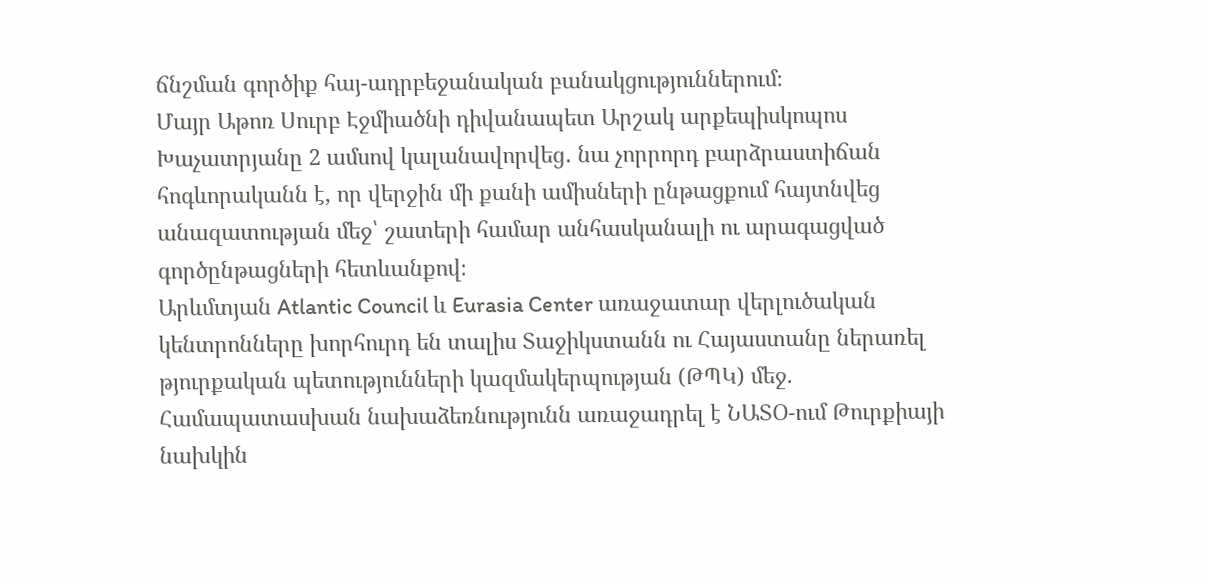ճնշման գործիք հայ-ադրբեջանական բանակցություններում։
Մայր Աթոռ Սուրբ Էջմիածնի դիվանապետ Արշակ արքեպիսկոպոս Խաչատրյանը 2 ամսով կալանավորվեց․ նա չորրորդ բարձրաստիճան հոգևորականն է, որ վերջին մի քանի ամիսների ընթացքում հայտնվեց անազատության մեջ՝ շատերի համար անհասկանալի ու արագացված գործընթացների հետևանքով։
Արևմտյան Atlantic Council և Eurasia Center առաջատար վերլուծական կենտրոնները խորհուրդ են տալիս Տաջիկստանն ու Հայաստանը ներառել թյուրքական պետությունների կազմակերպության (ԹՊԿ) մեջ. Համապատասխան նախաձեռնությունն առաջադրել է ՆԱՏՕ-ում Թուրքիայի նախկին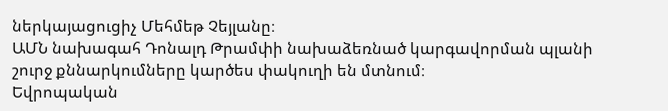ներկայացուցիչ Մեհմեթ Չեյլանը։
ԱՄՆ նախագահ Դոնալդ Թրամփի նախաձեռնած կարգավորման պլանի շուրջ քննարկումները կարծես փակուղի են մտնում։
Եվրոպական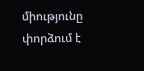միությունը փորձում է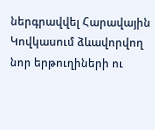ներգրավվել Հարավային Կովկասում ձևավորվող նոր երթուղիների ու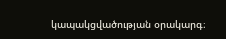կապակցվածության օրակարգ։